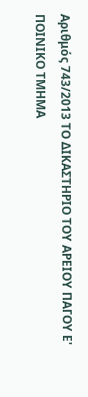Αριθμός 743/2013 ΤΟ ΔΙΚΑΣΤΗΡΙΟ ΤΟΥ ΑΡΕΙΟΥ ΠΑΓΟΥ Ε' ΠΟΙΝΙΚΟ ΤΜΗΜΑ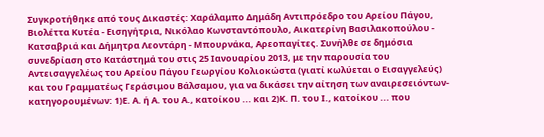Συγκροτήθηκε από τους Δικαστές: Χαράλαμπο Δημάδη Αντιπρόεδρο του Αρείου Πάγου, Βιολέττα Κυτέα - Εισηγήτρια, Νικόλαο Κωνσταντόπουλο, Αικατερίνη Βασιλακοπούλου - Κατσαβριά και Δήμητρα Λεοντάρη - Μπουρνάκα, Αρεοπαγίτες. Συνήλθε σε δημόσια συνεδρίαση στο Κατάστημά του στις 25 Ιανουαρίου 2013, με την παρουσία του Αντεισαγγελέως του Αρείου Πάγου Γεωργίου Κολιοκώστα (γιατί κωλύεται ο Εισαγγελεύς) και του Γραμματέως Γεράσιμου Βάλσαμου, για να δικάσει την αίτηση των αναιρεσειόντων-κατηγορουμένων: 1)Ε. Α. ή Α. του Α., κατοίκου ... και 2)Κ. Π. του Ι., κατοίκου ... που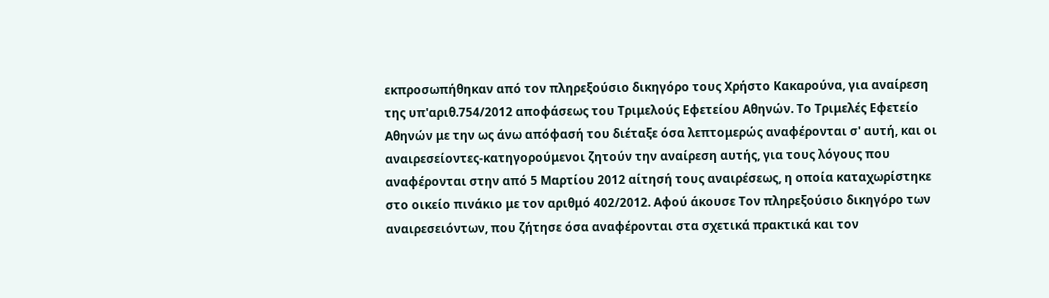εκπροσωπήθηκαν από τον πληρεξούσιο δικηγόρο τους Χρήστο Κακαρούνα, για αναίρεση της υπ'αριθ.754/2012 αποφάσεως του Τριμελούς Εφετείου Αθηνών. Το Τριμελές Εφετείο Αθηνών με την ως άνω απόφασή του διέταξε όσα λεπτομερώς αναφέρονται σ' αυτή, και οι αναιρεσείοντες-κατηγορούμενοι ζητούν την αναίρεση αυτής, για τους λόγους που αναφέρονται στην από 5 Μαρτίου 2012 αίτησή τους αναιρέσεως, η οποία καταχωρίστηκε στο οικείο πινάκιο με τον αριθμό 402/2012. Αφού άκουσε Τον πληρεξούσιο δικηγόρο των αναιρεσειόντων, που ζήτησε όσα αναφέρονται στα σχετικά πρακτικά και τον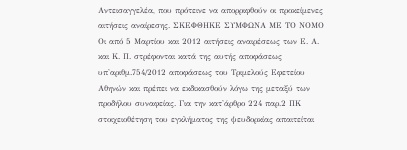Αντεισαγγελέα, που πρότεινε να απορριφθούν οι προκείμενες αιτήσεις αναίρεσης. ΣΚΕΦΘΗΚΕ ΣΥΜΦΩΝΑ ΜΕ ΤΟ ΝΟΜΟ Οι από 5 Μαρτίου και 2012 αιτήσεις αναιρέσεως των Ε. Α. και Κ. Π. στρέφονται κατά της αυτής αποφάσεως υπ'αριθμ.754/2012 αποφάσεως του Τριμελούς Εφετείου Αθηνών και πρέπει να εκδικασθούν λόγω της μεταξύ των προδήλου συναφείας. Για την κατ'άρθρο 224 παρ.2 ΠΚ στοιχειοθέτηση του εγκλήματος της ψευδορκίας απαιτείται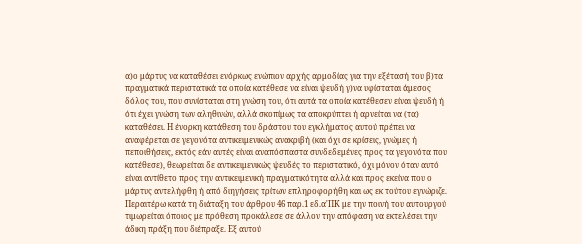α)ο μάρτυς να καταθέσει ενόρκως ενώπιον αρχής αρμοδίας για την εξέτασή του β)τα πραγματικά περιστατικά τα οποία κατέθεσε να είναι ψευδή γ)να υφίσταται άμεσος δόλος του, που συνίσταται στη γνώση του, ότι αυτά τα οποία κατέθεσεν είναι ψευδή ή ότι έχει γνώση των αληθινών, αλλά σκοπίμως τα αποκρύπτει ή αρνείται να (τα) καταθέσει. Η ένορκη κατάθεση του δράστου του εγκλήματος αυτού πρέπει να αναφέρεται σε γεγονότα αντικειμενικώς ανακριβή (και όχι σε κρίσεις, γνώμες ή πεποιθήσεις, εκτός εάν αυτές είναι αναπόσπαστα συνδεδεμένες προς τα γεγονότα που κατέθεσε), θεωρείται δε αντικειμενικώς ψευδές το περιστατικό, όχι μόνον όταν αυτό είναι αντίθετο προς την αντικειμενική πραγματικότητα αλλά και προς εκείνα που ο μάρτυς αντελήφθη ή από διηγήσεις τρίτων επληροφορήθη και ως εκ τούτου εγνώριζε. Περαιτέρω κατά τη διάταξη του άρθρου 46 παρ.1 εδ.α'ΠΚ με την ποινή του αυτουργού τιμωρείται όποιος με πρόθεση προκάλεσε σε άλλον την απόφαση να εκτελέσει την άδικη πράξη που διέπραξε. Εξ αυτού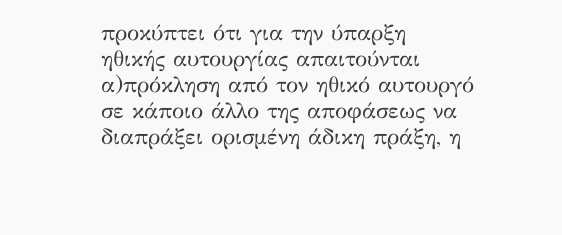προκύπτει ότι για την ύπαρξη ηθικής αυτουργίας απαιτούνται α)πρόκληση από τον ηθικό αυτουργό σε κάποιο άλλο της αποφάσεως να διαπράξει ορισμένη άδικη πράξη, η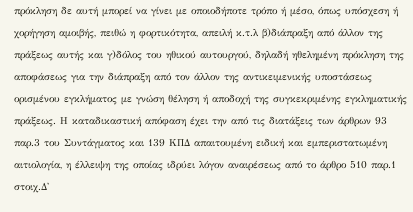πρόκληση δε αυτή μπορεί να γίνει με οποιοδήποτε τρόπο ή μέσο, όπως υπόσχεση ή χορήγηση αμοιβής, πειθώ η φορτικότητα, απειλή κ.τ.λ β)διάπραξη από άλλον της πράξεως αυτής και γ)δόλος του ηθικού αυτουργού, δηλαδή ηθελημένη πρόκληση της αποφάσεως για την διάπραξη από τον άλλον της αντικειμενικής υποστάσεως ορισμένου εγκλήματος με γνώση θέληση ή αποδοχή της συγκεκριμένης εγκληματικής πράξεως. Η καταδικαστική απόφαση έχει την από τις διατάξεις των άρθρων 93 παρ.3 του Συντάγματος και 139 ΚΠΔ απαιτουμένη ειδική και εμπεριστατωμένη αιτιολογία, η έλλειψη της οποίας ιδρύει λόγον αναιρέσεως από το άρθρο 510 παρ.1 στοιχ.Δ'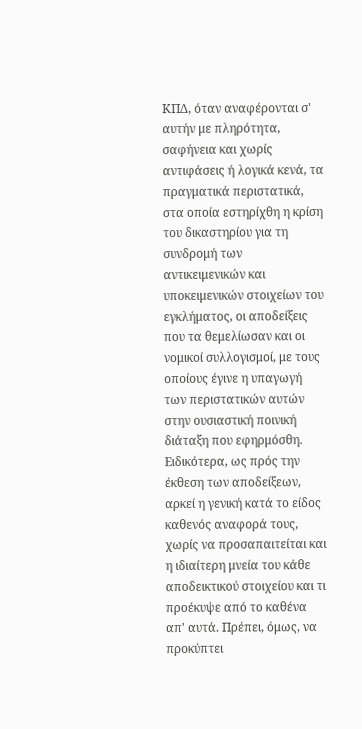ΚΠΔ, όταν αναφέρονται σ' αυτήν με πληρότητα, σαφήνεια και χωρίς αντιφάσεις ή λογικά κενά, τα πραγματικά περιστατικά, στα οποία εστηρίχθη η κρίση του δικαστηρίου για τη συνδρομή των αντικειμενικών και υποκειμενικών στοιχείων του εγκλήματος, οι αποδείξεις που τα θεμελίωσαν και οι νομικοί συλλογισμοί, με τους οποίους έγινε η υπαγωγή των περιστατικών αυτών στην ουσιαστική ποινική διάταξη που εφηρμόσθη. Ειδικότερα, ως πρός την έκθεση των αποδείξεων, αρκεί η γενική κατά το είδος καθενός αναφορά τους, χωρίς να προσαπαιτείται και η ιδιαίτερη μνεία του κάθε αποδεικτικού στοιχείου και τι προέκυψε από το καθένα απ' αυτά. Πρέπει, όμως, να προκύπτει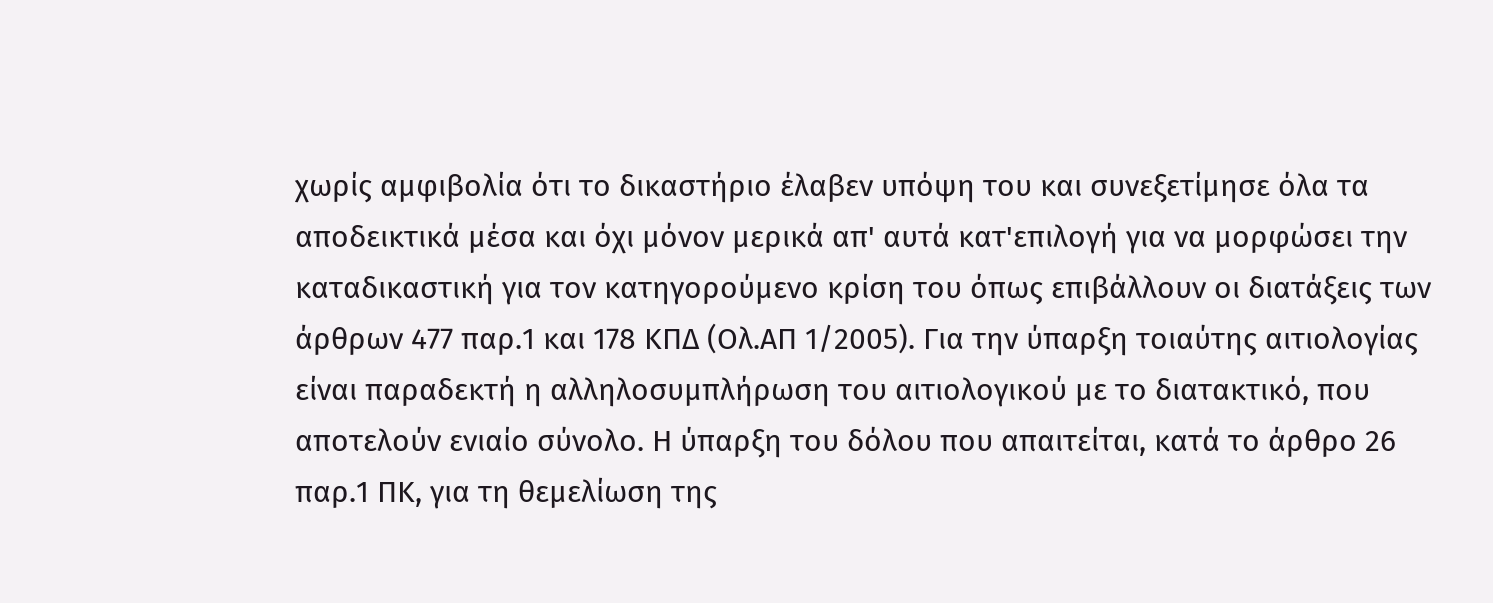χωρίς αμφιβολία ότι το δικαστήριο έλαβεν υπόψη του και συνεξετίμησε όλα τα αποδεικτικά μέσα και όχι μόνον μερικά απ' αυτά κατ'επιλογή για να μορφώσει την καταδικαστική για τον κατηγορούμενο κρίση του όπως επιβάλλουν οι διατάξεις των άρθρων 477 παρ.1 και 178 ΚΠΔ (Ολ.ΑΠ 1/2005). Για την ύπαρξη τοιαύτης αιτιολογίας είναι παραδεκτή η αλληλοσυμπλήρωση του αιτιολογικού με το διατακτικό, που αποτελούν ενιαίο σύνολο. Η ύπαρξη του δόλου που απαιτείται, κατά το άρθρο 26 παρ.1 ΠΚ, για τη θεμελίωση της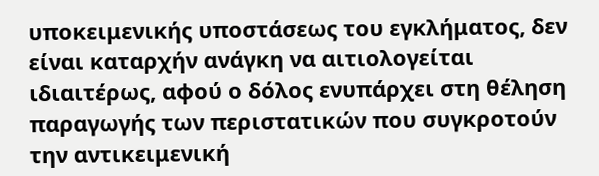υποκειμενικής υποστάσεως του εγκλήματος, δεν είναι καταρχήν ανάγκη να αιτιολογείται ιδιαιτέρως, αφού ο δόλος ενυπάρχει στη θέληση παραγωγής των περιστατικών που συγκροτούν την αντικειμενική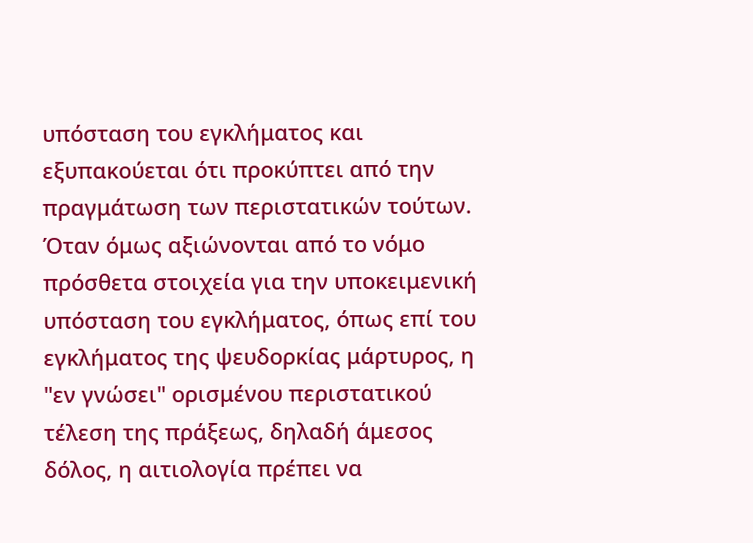υπόσταση του εγκλήματος και εξυπακούεται ότι προκύπτει από την πραγμάτωση των περιστατικών τούτων. Όταν όμως αξιώνονται από το νόμο πρόσθετα στοιχεία για την υποκειμενική υπόσταση του εγκλήματος, όπως επί του εγκλήματος της ψευδορκίας μάρτυρος, η "εν γνώσει" ορισμένου περιστατικού τέλεση της πράξεως, δηλαδή άμεσος δόλος, η αιτιολογία πρέπει να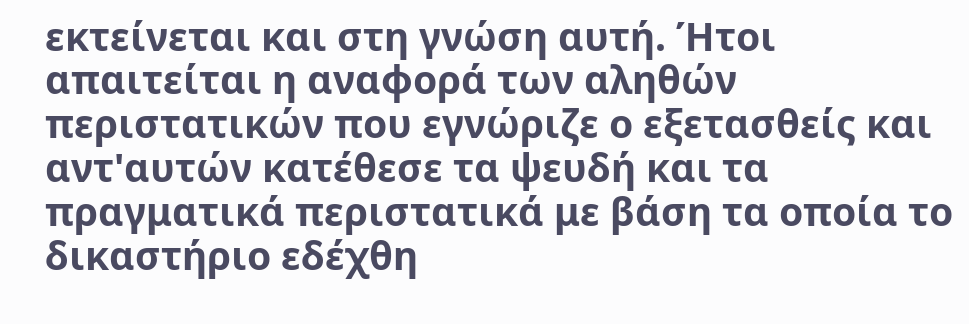εκτείνεται και στη γνώση αυτή. Ήτοι απαιτείται η αναφορά των αληθών περιστατικών που εγνώριζε ο εξετασθείς και αντ'αυτών κατέθεσε τα ψευδή και τα πραγματικά περιστατικά με βάση τα οποία το δικαστήριο εδέχθη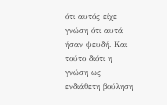ότι αυτός είχε γνώση ότι αυτά ήσαν ψευδή. Και τούτο διότι η γνώση ως ενδιάθετη βούληση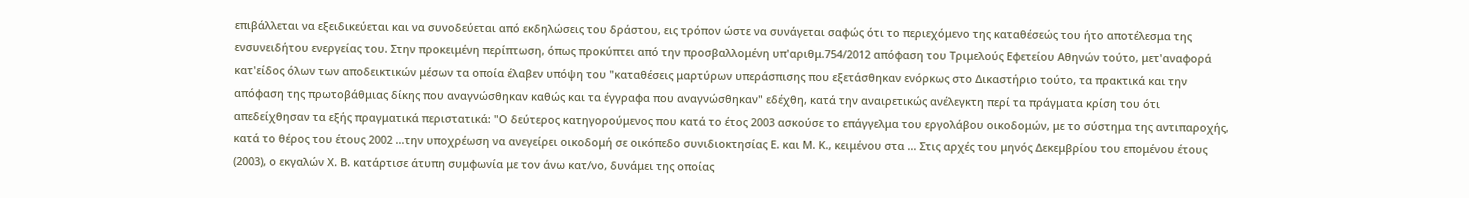επιβάλλεται να εξειδικεύεται και να συνοδεύεται από εκδηλώσεις του δράστου, εις τρόπον ώστε να συνάγεται σαφώς ότι το περιεχόμενο της καταθέσεώς του ήτο αποτέλεσμα της ενσυνειδήτου ενεργείας του. Στην προκειμένη περίπτωση, όπως προκύπτει από την προσβαλλομένη υπ'αριθμ.754/2012 απόφαση του Τριμελούς Εφετείου Αθηνών τούτο, μετ'αναφορά κατ'είδος όλων των αποδεικτικών μέσων τα οποία έλαβεν υπόψη του "καταθέσεις μαρτύρων υπεράσπισης που εξετάσθηκαν ενόρκως στο Δικαστήριο τούτο, τα πρακτικά και την απόφαση της πρωτοβάθμιας δίκης που αναγνώσθηκαν καθώς και τα έγγραφα που αναγνώσθηκαν" εδέχθη, κατά την αναιρετικώς ανέλεγκτη περί τα πράγματα κρίση του ότι απεδείχθησαν τα εξής πραγματικά περιστατικά: "Ο δεύτερος κατηγορούμενος που κατά το έτος 2003 ασκούσε το επάγγελμα του εργολάβου οικοδομών, με το σύστημα της αντιπαροχής, κατά το θέρος του έτους 2002 ...την υποχρέωση να ανεγείρει οικοδομή σε οικόπεδο συνιδιοκτησίας Ε. και Μ. Κ., κειμένου στα ... Στις αρχές του μηνός Δεκεμβρίου του επομένου έτους (2003), ο εκγαλών Χ. Β. κατάρτισε άτυπη συμφωνία με τον άνω κατ/νο, δυνάμει της οποίας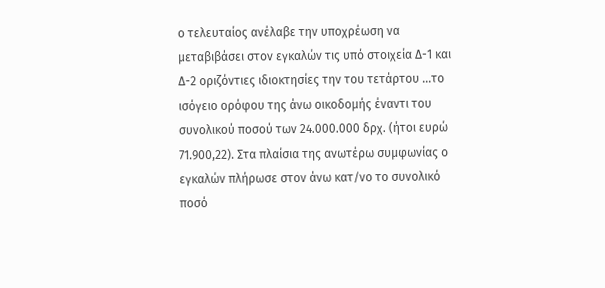ο τελευταίος ανέλαβε την υποχρέωση να μεταβιβάσει στον εγκαλών τις υπό στοιχεία Δ-1 και Δ-2 οριζόντιες ιδιοκτησίες την του τετάρτου ...το ισόγειο ορόφου της άνω οικοδομής έναντι του συνολικού ποσού των 24.000.000 δρχ. (ήτοι ευρώ 71.900,22). Στα πλαίσια της ανωτέρω συμφωνίας ο εγκαλών πλήρωσε στον άνω κατ/νο το συνολικό ποσό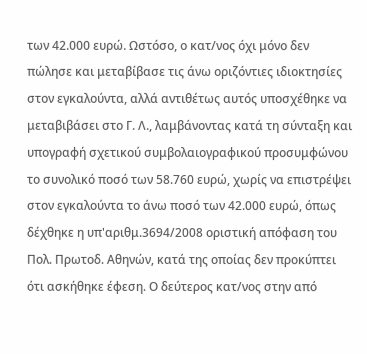των 42.000 ευρώ. Ωστόσο, ο κατ/νος όχι μόνο δεν πώλησε και μεταβίβασε τις άνω οριζόντιες ιδιοκτησίες στον εγκαλούντα, αλλά αντιθέτως αυτός υποσχέθηκε να μεταβιβάσει στο Γ. Λ., λαμβάνοντας κατά τη σύνταξη και υπογραφή σχετικού συμβολαιογραφικού προσυμφώνου το συνολικό ποσό των 58.760 ευρώ, χωρίς να επιστρέψει στον εγκαλούντα το άνω ποσό των 42.000 ευρώ, όπως δέχθηκε η υπ'αριθμ.3694/2008 οριστική απόφαση του Πολ. Πρωτοδ. Αθηνών, κατά της οποίας δεν προκύπτει ότι ασκήθηκε έφεση. Ο δεύτερος κατ/νος στην από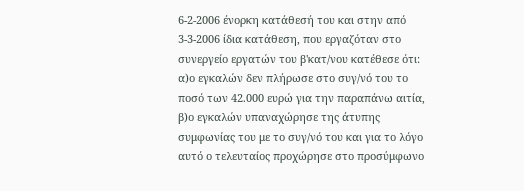6-2-2006 ένορκη κατάθεσή του και στην από 3-3-2006 ίδια κατάθεση, που εργαζόταν στο συνεργείο εργατών του β'κατ/νου κατέθεσε ότι: α)ο εγκαλών δεν πλήρωσε στο συγ/νό του το ποσό των 42.000 ευρώ για την παραπάνω αιτία, β)ο εγκαλών υπαναχώρησε της άτυπης συμφωνίας του με το συγ/νό του και για το λόγο αυτό ο τελευταίος προχώρησε στο προσύμφωνο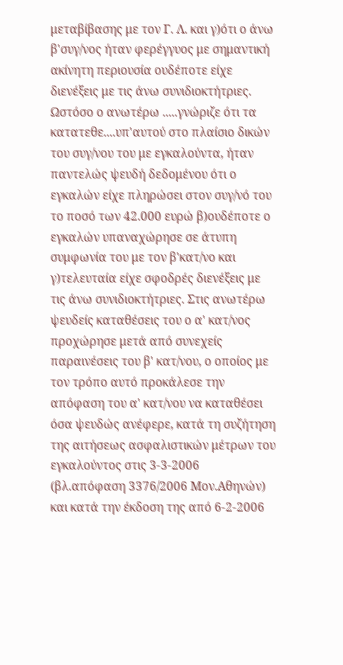μεταβίβασης με τον Γ. Λ. και γ)ότι ο άνω β'συγ/νος ήταν φερέγγυος με σημαντική ακίνητη περιουσία ουδέποτε είχε διενέξεις με τις άνω συνιδιοκτήτριες. Ωστόσο ο ανωτέρω .....γνώριζε ότι τα κατατεθε....υπ'αυτού στο πλαίσιο δικών του συγ/νου του με εγκαλούντα, ήταν παντελώς ψευδή δεδομένου ότι ο εγκαλών είχε πληρώσει στον συγ/νό του το ποσό των 42.000 ευρώ β)ουδέποτε ο εγκαλών υπαναχώρησε σε άτυπη συμφωνία του με τον β'κατ/νο και γ)τελευταία είχε σφοδρές διενέξεις με τις άνω συνιδιοκτήτριες. Στις ανωτέρω ψευδείς καταθέσεις του ο α' κατ/νος προχώρησε μετά από συνεχείς παραινέσεις του β' κατ/νου, ο οποίος με τον τρόπο αυτό προκάλεσε την απόφαση του α' κατ/νου να καταθέσει όσα ψευδώς ανέφερε, κατά τη συζήτηση της αιτήσεως ασφαλιστικών μέτρων του εγκαλούντος στις 3-3-2006 (βλ.απόφαση 3376/2006 Μον.Αθηνών) και κατά την έκδοση της από 6-2-2006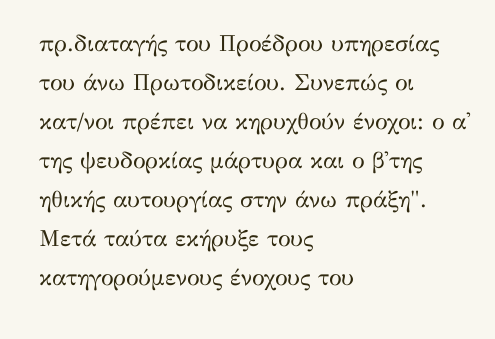πρ.διαταγής του Προέδρου υπηρεσίας του άνω Πρωτοδικείου. Συνεπώς οι κατ/νοι πρέπει να κηρυχθούν ένοχοι: ο α' της ψευδορκίας μάρτυρα και ο β'της ηθικής αυτουργίας στην άνω πράξη". Μετά ταύτα εκήρυξε τους κατηγορούμενους ένοχους του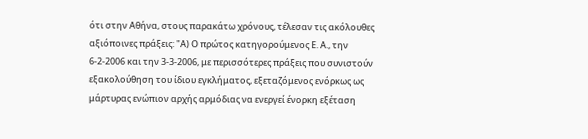ότι στην Αθήνα, στους παρακάτω χρόνους, τέλεσαν τις ακόλουθες αξιόποινες πράξεις: "Α) Ο πρώτος κατηγορούμενος Ε. Α., την 6-2-2006 και την 3-3-2006, με περισσότερες πράξεις που συνιστούν εξακολούθηση του ίδιου εγκλήματος, εξεταζόμενος ενόρκως ως μάρτυρας ενώπιον αρχής αρμόδιας να ενεργεί ένορκη εξέταση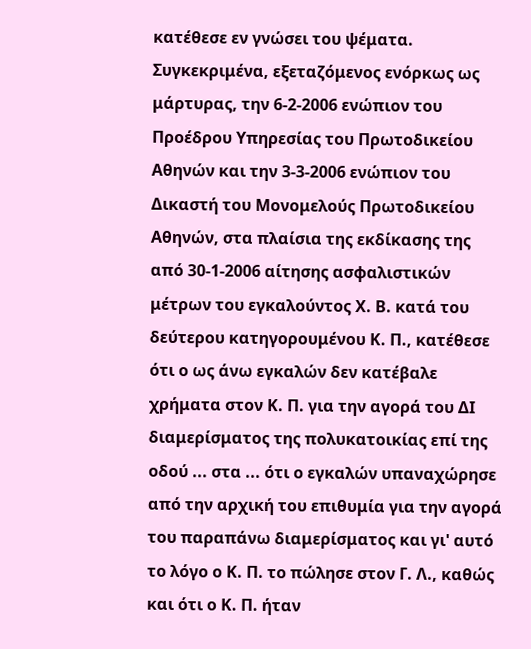κατέθεσε εν γνώσει του ψέματα. Συγκεκριμένα, εξεταζόμενος ενόρκως ως μάρτυρας, την 6-2-2006 ενώπιον του Προέδρου Υπηρεσίας του Πρωτοδικείου Αθηνών και την 3-3-2006 ενώπιον του Δικαστή του Μονομελούς Πρωτοδικείου Αθηνών, στα πλαίσια της εκδίκασης της από 30-1-2006 αίτησης ασφαλιστικών μέτρων του εγκαλούντος Χ. Β. κατά του δεύτερου κατηγορουμένου Κ. Π., κατέθεσε ότι ο ως άνω εγκαλών δεν κατέβαλε χρήματα στον Κ. Π. για την αγορά του ΔΙ διαμερίσματος της πολυκατοικίας επί της οδού ... στα ... ότι ο εγκαλών υπαναχώρησε από την αρχική του επιθυμία για την αγορά του παραπάνω διαμερίσματος και γι' αυτό το λόγο ο Κ. Π. το πώλησε στον Γ. Λ., καθώς και ότι ο Κ. Π. ήταν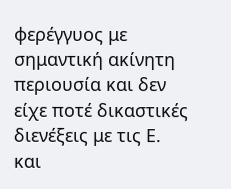φερέγγυος με σημαντική ακίνητη περιουσία και δεν είχε ποτέ δικαστικές διενέξεις με τις Ε. και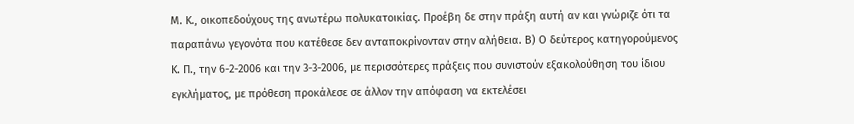Μ. Κ., οικοπεδούχους της ανωτέρω πολυκατοικίας. Προέβη δε στην πράξη αυτή αν και γνώριζε ότι τα παραπάνω γεγονότα που κατέθεσε δεν ανταποκρίνονταν στην αλήθεια. Β) Ο δεύτερος κατηγορούμενος Κ. Π., την 6-2-2006 και την 3-3-2006, με περισσότερες πράξεις που συνιστούν εξακολούθηση του ίδιου εγκλήματος, με πρόθεση προκάλεσε σε άλλον την απόφαση να εκτελέσει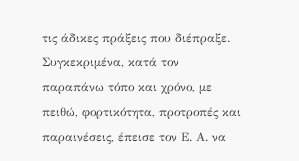τις άδικες πράξεις που διέπραξε. Συγκεκριμένα, κατά τον παραπάνω τόπο και χρόνο, με πειθώ, φορτικότητα, προτροπές και παραινέσεις, έπεισε τον Ε. Α. να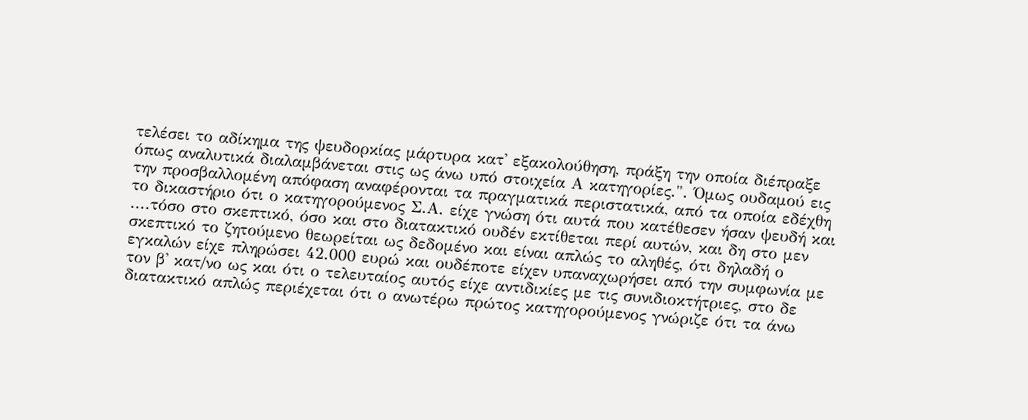τελέσει το αδίκημα της ψευδορκίας μάρτυρα κατ' εξακολούθηση, πράξη την οποία διέπραξε όπως αναλυτικά διαλαμβάνεται στις ως άνω υπό στοιχεία Α κατηγορίες.". Όμως ουδαμού εις την προσβαλλομένη απόφαση αναφέρονται τα πραγματικά περιστατικά, από τα οποία εδέχθη το δικαστήριο ότι ο κατηγορούμενος Σ.Α. είχε γνώση ότι αυτά που κατέθεσεν ήσαν ψευδή και ....τόσο στο σκεπτικό, όσο και στο διατακτικό ουδέν εκτίθεται περί αυτών, και δη στο μεν σκεπτικό το ζητούμενο θεωρείται ως δεδομένο και είναι απλώς το αληθές, ότι δηλαδή ο εγκαλών είχε πληρώσει 42.000 ευρώ και ουδέποτε είχεν υπαναχωρήσει από την συμφωνία με τον β' κατ/νο ως και ότι ο τελευταίος αυτός είχε αντιδικίες με τις συνιδιοκτήτριες, στο δε διατακτικό απλώς περιέχεται ότι ο ανωτέρω πρώτος κατηγορούμενος γνώριζε ότι τα άνω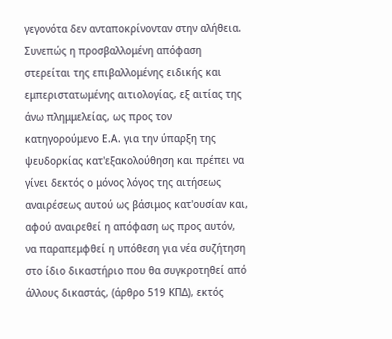γεγονότα δεν ανταποκρίνονταν στην αλήθεια. Συνεπώς η προσβαλλομένη απόφαση στερείται της επιβαλλομένης ειδικής και εμπεριστατωμένης αιτιολογίας, εξ αιτίας της άνω πλημμελείας, ως προς τον κατηγορούμενο Ε.Α. για την ύπαρξη της ψευδορκίας κατ'εξακολούθηση και πρέπει να γίνει δεκτός ο μόνος λόγος της αιτήσεως αναιρέσεως αυτού ως βάσιμος κατ'ουσίαν και, αφού αναιρεθεί η απόφαση ως προς αυτόν, να παραπεμφθεί η υπόθεση για νέα συζήτηση στο ίδιο δικαστήριο που θα συγκροτηθεί από άλλους δικαστάς, (άρθρο 519 ΚΠΔ), εκτός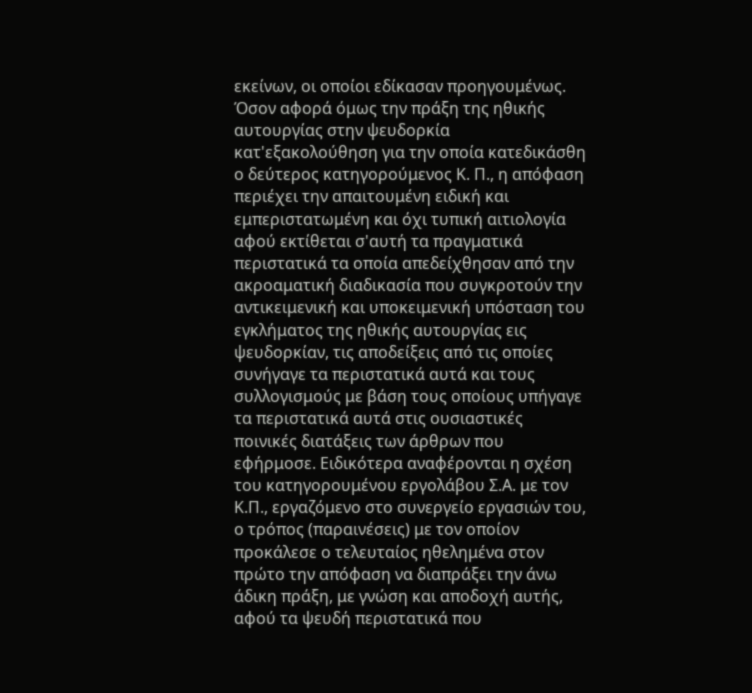εκείνων, οι οποίοι εδίκασαν προηγουμένως. Όσον αφορά όμως την πράξη της ηθικής αυτουργίας στην ψευδορκία κατ'εξακολούθηση για την οποία κατεδικάσθη ο δεύτερος κατηγορούμενος Κ. Π., η απόφαση περιέχει την απαιτουμένη ειδική και εμπεριστατωμένη και όχι τυπική αιτιολογία αφού εκτίθεται σ'αυτή τα πραγματικά περιστατικά τα οποία απεδείχθησαν από την ακροαματική διαδικασία που συγκροτούν την αντικειμενική και υποκειμενική υπόσταση του εγκλήματος της ηθικής αυτουργίας εις ψευδορκίαν, τις αποδείξεις από τις οποίες συνήγαγε τα περιστατικά αυτά και τους συλλογισμούς με βάση τους οποίους υπήγαγε τα περιστατικά αυτά στις ουσιαστικές ποινικές διατάξεις των άρθρων που εφήρμοσε. Ειδικότερα αναφέρονται η σχέση του κατηγορουμένου εργολάβου Σ.Α. με τον Κ.Π., εργαζόμενο στο συνεργείο εργασιών του, ο τρόπος (παραινέσεις) με τον οποίον προκάλεσε ο τελευταίος ηθελημένα στον πρώτο την απόφαση να διαπράξει την άνω άδικη πράξη, με γνώση και αποδοχή αυτής, αφού τα ψευδή περιστατικά που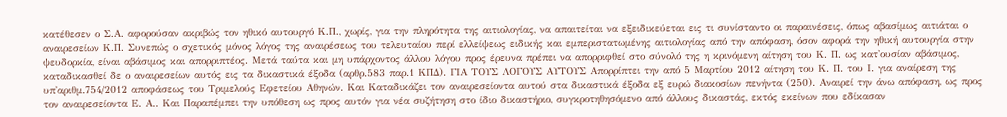κατέθεσεν ο Σ.Α. αφορούσαν ακριβώς τον ηθικό αυτουργό Κ.Π., χωρίς, για την πληρότητα της αιτιολογίας, να απαιτείται να εξειδικεύεται εις τι συνίσταντο οι παραινέσεις, όπως αβασίμως αιτιάται ο αναιρεσείων Κ.Π. Συνεπώς ο σχετικός μόνος λόγος της αναιρέσεως του τελευταίου περί ελλείψεως ειδικής και εμπεριστατωμένης αιτιολογίας από την απόφαση, όσον αφορά την ηθική αυτουργία στην ψευδορκία, είναι αβάσιμος και απορριπτέος. Μετά ταύτα και μη υπάρχοντος άλλου λόγου προς έρευνα πρέπει να απορριφθεί στο σύνολό της η κρινόμενη αίτηση του Κ. Π. ως κατ'ουσίαν αβάσιμος, καταδικασθεί δε ο αναιρεσείων αυτός εις τα δικαστικά έξοδα (αρθρ.583 παρ.1 ΚΠΔ). ΓΙΑ ΤΟΥΣ ΛΟΓΟΥΣ ΑΥΤΟΥΣ Απορρίπτει την από 5 Μαρτίου 2012 αίτηση του Κ. Π. του Ι. για αναίρεση της υπ'αριθμ.754/2012 αποφάσεως του Τριμελούς Εφετείου Αθηνών. Και Καταδικάζει τον αναιρεσείοντα αυτού στα δικαστικά έξοδα εξ ευρώ διακοσίων πενήντα (250). Αναιρεί την άνω απόφαση, ως προς τον αναιρεσείοντα Ε. Α.. Και Παραπέμπει την υπόθεση ως προς αυτόν για νέα συζήτηση στο ίδιο δικαστήριο, συγκροτηθησόμενο από άλλους δικαστάς, εκτός εκείνων που εδίκασαν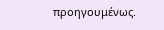προηγουμένως.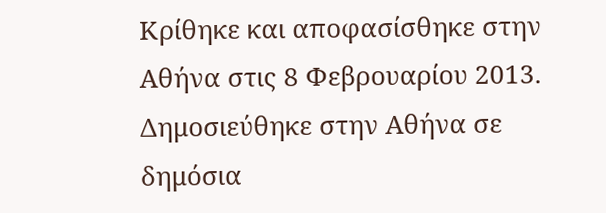Κρίθηκε και αποφασίσθηκε στην Αθήνα στις 8 Φεβρουαρίου 2013. Δημοσιεύθηκε στην Αθήνα σε δημόσια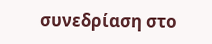συνεδρίαση στο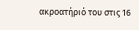ακροατήριό του στις 16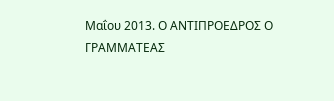Μαΐου 2013. Ο ΑΝΤΙΠΡΟΕΔΡΟΣ Ο ΓΡΑΜΜΑΤΕΑΣ